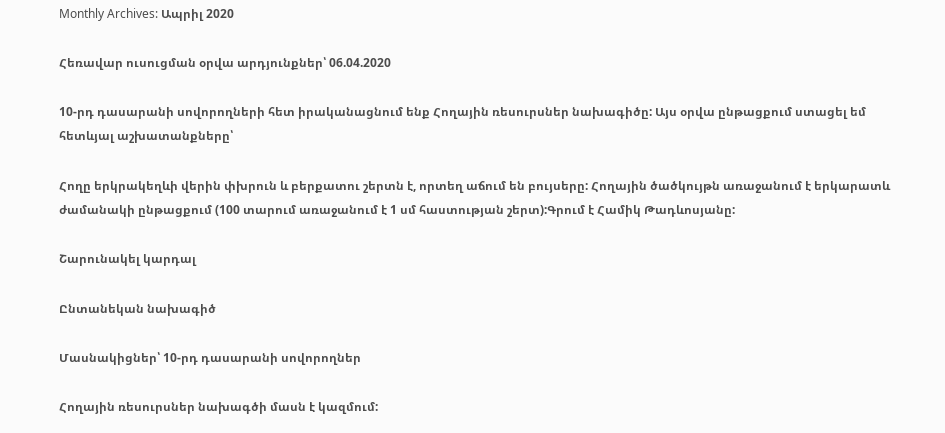Monthly Archives: Ապրիլ 2020

Հեռավար ուսուցման օրվա արդյունքներ՝ 06.04.2020

10-րդ դասարանի սովորողների հետ իրականացնում ենք Հողային ռեսուրսներ նախագիծը: Այս օրվա ընթացքում ստացել եմ հետևյալ աշխատանքները՝

Հողը երկրակեղևի վերին փխրուն և բերքատու շերտն է, որտեղ աճում են բույսերը: Հողային ծածկույթն առաջանում է երկարատև ժամանակի ընթացքում (100 տարում առաջանում է 1 սմ հաստության շերտ):Գրում է Համիկ Թադևոսյանը:

Շարունակել կարդալ

Ընտանեկան նախագիծ

Մասնակիցներ՝ 10-րդ դասարանի սովորողներ

Հողային ռեսուրսներ նախագծի մասն է կազմում: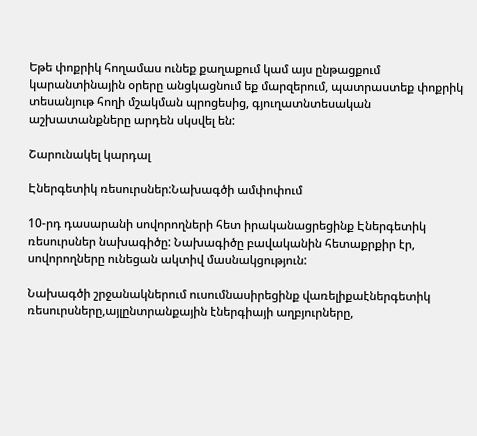Եթե փոքրիկ հողամաս ունեք քաղաքում կամ այս ընթացքում կարանտինային օրերը անցկացնում եք մարզերում, պատրաստեք փոքրիկ տեսանյութ հողի մշակման պրոցեսից, գյուղատնտեսական աշխատանքները արդեն սկսվել են:

Շարունակել կարդալ

Էներգետիկ ռեսուրսներ:Նախագծի ամփոփում

10-րդ դասարանի սովորողների հետ իրականացրեցինք Էներգետիկ ռեսուրսներ նախագիծը: Նախագիծը բավականին հետաքրքիր էր, սովորողները ունեցան ակտիվ մասնակցություն:

Նախագծի շրջանակներում ուսումնասիրեցինք վառելիքաէներգետիկ ռեսուրսները,այլընտրանքային էներգիայի աղբյուրները,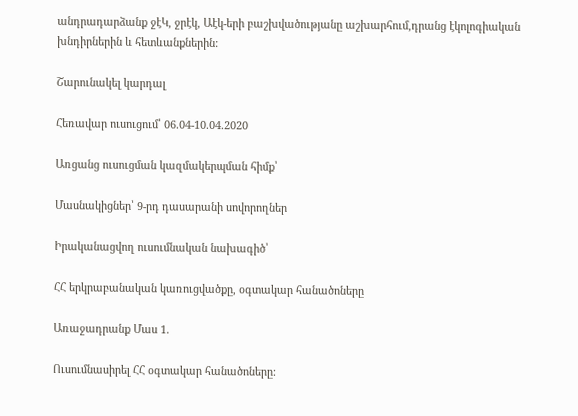անդրադարձանք ջէԿ, ջրէկ, Աէկ-երի բաշխվածությանը աշխարհում,դրանց էկոլոգիական խնդիրներին և հետևանքներին:

Շարունակել կարդալ

Հեռավար ուսուցում՝ 06.04-10.04.2020

Առցանց ուսուցման կազմակերպման հիմք՝

Մասնակիցներ՝ 9-րդ դասարանի սովորողներ

Իրականացվող ուսումնական նախագիծ՝

ՀՀ երկրաբանական կառուցվածքը, օգտակար հանածոները

Առաջադրանք Մաս 1.

Ուսումնասիրել ՀՀ օգտակար հանածոները: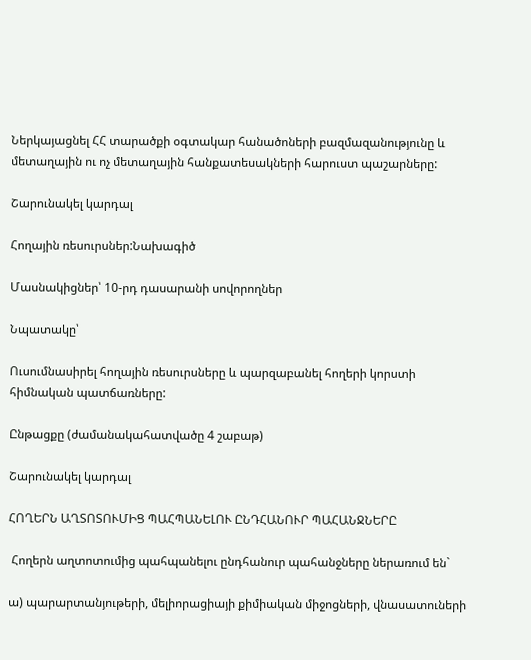Ներկայացնել ՀՀ տարածքի օգտակար հանածոների բազմազանությունը և մետաղային ու ոչ մետաղային հանքատեսակների հարուստ պաշարները:

Շարունակել կարդալ

Հողային ռեսուրսներ:Նախագիծ

Մասնակիցներ՝ 10-րդ դասարանի սովորողներ

Նպատակը՝

Ուսումնասիրել հողային ռեսուրսները և պարզաբանել հողերի կորստի հիմնական պատճառները:

Ընթացքը (ժամանակահատվածը 4 շաբաթ)

Շարունակել կարդալ

ՀՈՂԵՐՆ ԱՂՏՈՏՈՒՄԻՑ ՊԱՀՊԱՆԵԼՈՒ ԸՆԴՀԱՆՈՒՐ ՊԱՀԱՆՋՆԵՐԸ

 Հողերն աղտոտումից պահպանելու ընդհանուր պահանջները ներառում են`

ա) պարարտանյութերի, մելիորացիայի քիմիական միջոցների, վնասատուների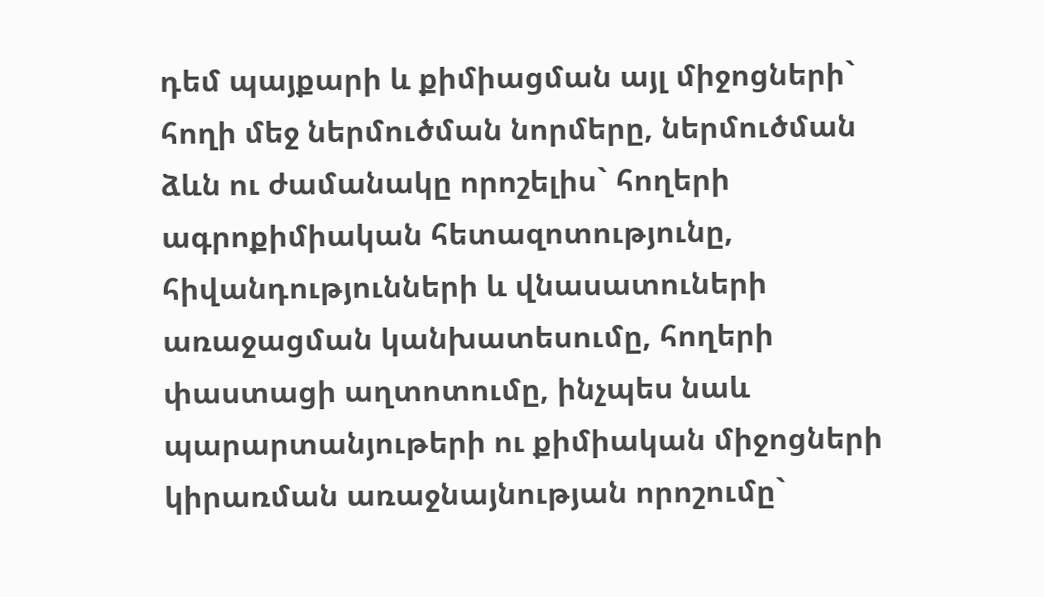դեմ պայքարի և քիմիացման այլ միջոցների` հողի մեջ ներմուծման նորմերը, ներմուծման ձևն ու ժամանակը որոշելիս` հողերի ագրոքիմիական հետազոտությունը, հիվանդությունների և վնասատուների առաջացման կանխատեսումը, հողերի փաստացի աղտոտումը, ինչպես նաև պարարտանյութերի ու քիմիական միջոցների կիրառման առաջնայնության որոշումը`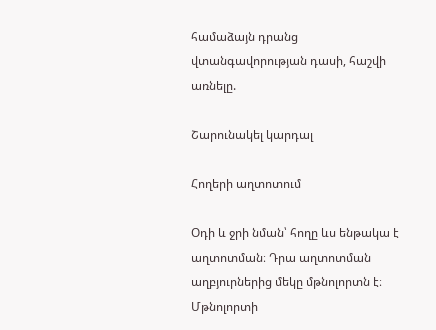համաձայն դրանց վտանգավորության դասի, հաշվի առնելը.

Շարունակել կարդալ

Հողերի աղտոտում

Օդի և ջրի նման՝ հողը ևս ենթակա է աղտոտման։ Դրա աղտոտման աղբյուրներից մեկը մթնոլորտն է։ Մթնոլորտի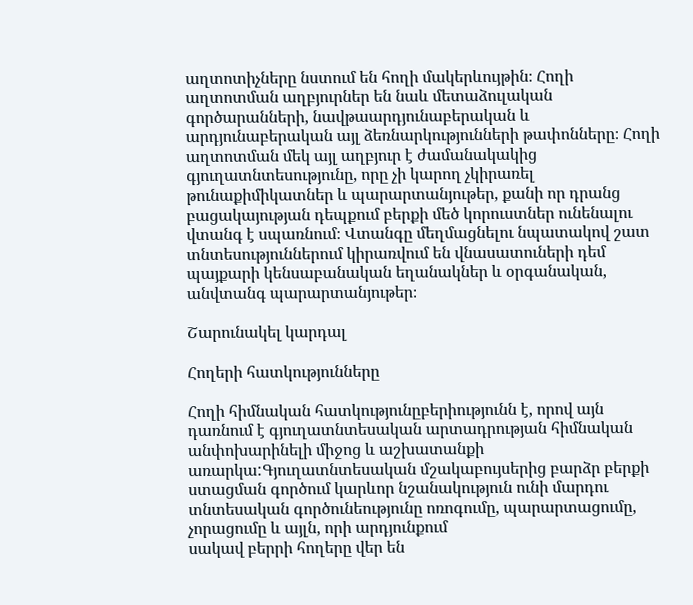աղտոտիչները նստում են հողի մակերևույթին։ Հողի աղտոտման աղբյուրներ են նաև մետաձուլական գործարանների, նավթաարդյունաբերական և արդյունաբերական այլ ձեռնարկությունների թափոնները։ Հողի աղտոտման մեկ այլ աղբյուր է ժամանակակից գյուղատնտեսությունը, որը չի կարող չկիրառել թունաքիմիկատներ և պարարտանյութեր, քանի որ դրանց բացակայության դեպքում բերքի մեծ կորուստներ ունենալու վտանգ է սպառնում։ Վտանգը մեղմացնելու նպատակով շատ տնտեսություններում կիրառվում են վնասատուների դեմ պայքարի կենսաբանական եղանակներ և օրգանական, անվտանգ պարարտանյութեր։

Շարունակել կարդալ

Հողերի հատկությունները

Հողի հիմնական հատկությունըբերիությունն է, որով այն դառնում է գյուղատնտեսական արտադրության հիմնական անփոխարինելի միջոց և աշխատանքի առարկա:Գյուղատնտեսական մշակաբույսերից բարձր բերքի ստացման գործում կարևոր նշանակություն ունի մարդու տնտեսական գործունեությունը ոռոգումը, պարարտացումը, չորացումը և այլն, որի արդյունքում
սակավ բերրի հողերը վեր են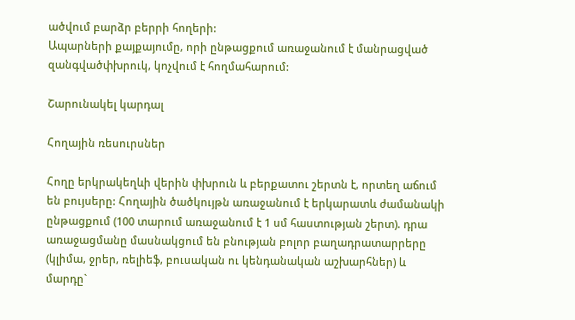ածվում բարձր բերրի հողերի:
Ապարների քայքայումը, որի ընթացքում առաջանում է մանրացված զանգվածփխրուկ, կոչվում է հողմահարում:

Շարունակել կարդալ

Հողային ռեսուրսներ

Հողը երկրակեղևի վերին փխրուն և բերքատու շերտն է, որտեղ աճում են բույսերը: Հողային ծածկույթն առաջանում է երկարատև ժամանակի ընթացքում (100 տարում առաջանում է 1 սմ հաստության շերտ). դրա առաջացմանը մասնակցում են բնության բոլոր բաղադրատարրերը (կլիմա, ջրեր, ռելիեֆ, բուսական ու կենդանական աշխարհներ) և մարդը`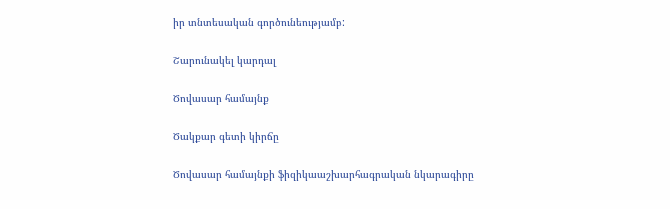իր տնտեսական գործունեությամբ:

Շարունակել կարդալ

Ծովասար համայնք

Ծակքար գետի կիրճը

Ծովասար համայնքի ֆիզիկաաշխարհագրական նկարագիրը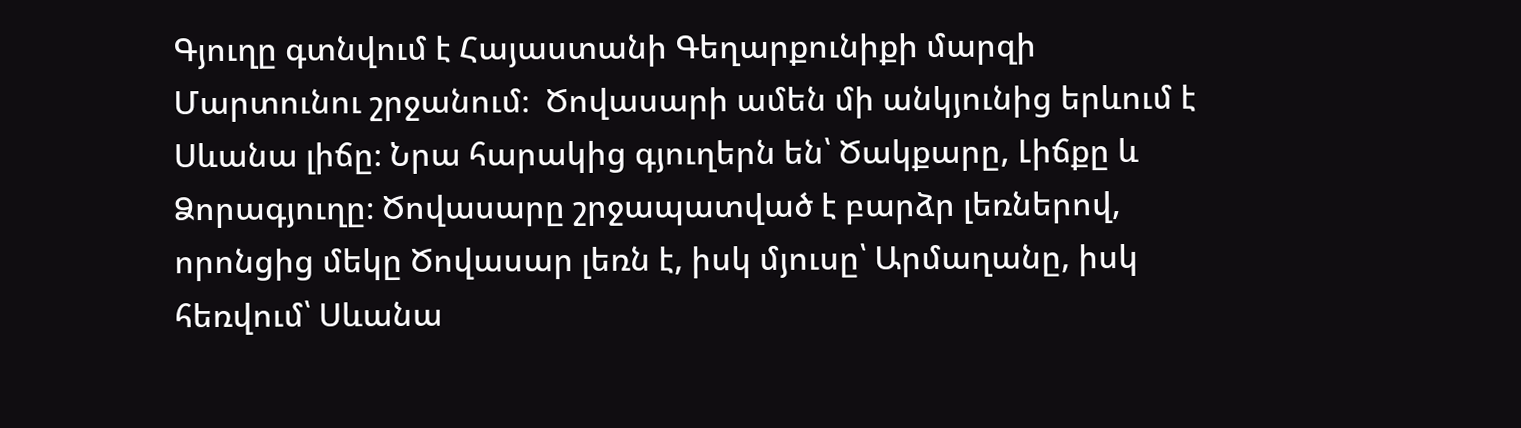Գյուղը գտնվում է Հայաստանի Գեղարքունիքի մարզի Մարտունու շրջանում։  Ծովասարի ամեն մի անկյունից երևում է Սևանա լիճը։ Նրա հարակից գյուղերն են՝ Ծակքարը, Լիճքը և Ձորագյուղը։ Ծովասարը շրջապատված է բարձր լեռներով, որոնցից մեկը Ծովասար լեռն է, իսկ մյուսը՝ Արմաղանը, իսկ հեռվում՝ Սևանա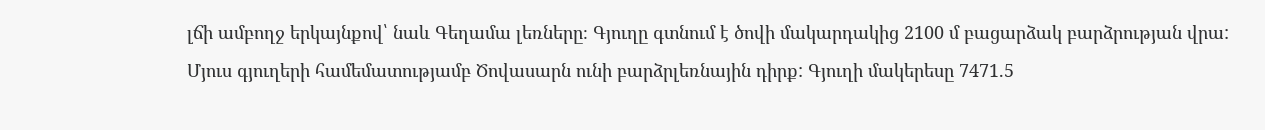լճի ամբողջ երկայնքով՝ նաև Գեղամա լեռները։ Գյուղը գտնում է ծովի մակարդակից 2100 մ բացարձակ բարձրության վրա: Մյուս գյուղերի համեմատությամբ Ծովասարն ունի բարձրլեռնային դիրք: Գյուղի մակերեսը 7471.5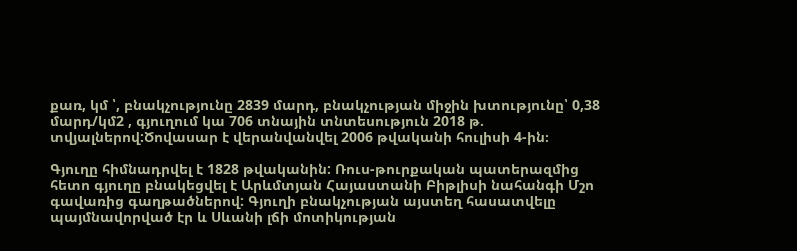քառ, կմ ՝, բնակչությունը 2839 մարդ, բնակչության միջին խտությունը՝ 0,38 մարդ/կմ2 , գյուղում կա 706 տնային տնտեսություն 2018 թ. տվյալներով:Ծովասար է վերանվանվել 2006 թվականի հուլիսի 4-ին։

Գյուղը հիմնադրվել է 1828 թվականին: Ռուս-թուրքական պատերազմից հետո գյուղը բնակեցվել է Արևմտյան Հայաստանի Բիթլիսի նահանգի Մշո գավառից գաղթածներով: Գյուղի բնակչության այստեղ հասատվելը պայմնավորված էր և Սևանի լճի մոտիկության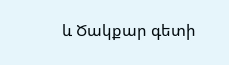և Ծակքար գետի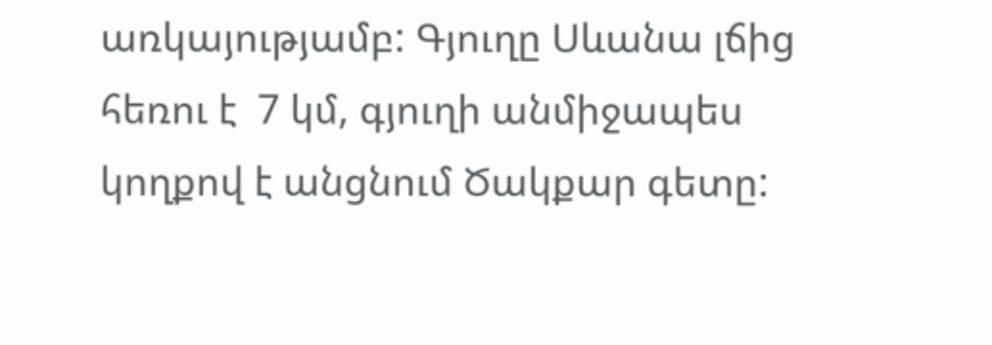առկայությամբ: Գյուղը Սևանա լճից հեռու է  7 կմ, գյուղի անմիջապես կողքով է անցնում Ծակքար գետը: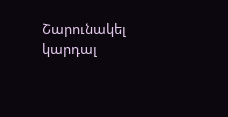Շարունակել կարդալ